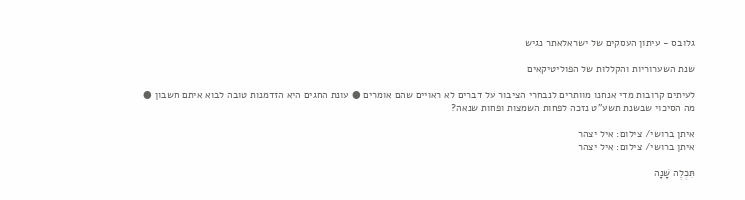גלובס - עיתון העסקים של ישראלאתר נגיש

שנת השערוריות והקללות של הפוליטיקאים

לעיתים קרובות מדי אנחנו מוותרים לנבחרי הציבור על דברים לא ראויים שהם אומרים ● עונת החגים היא הזדמנות טובה לבוא איתם חשבון ● מה הסיכוי שבשנת תשע"ט נזכה לפחות השמצות ופחות שנאה?

איתן ברושי/ צילום: איל יצהר
איתן ברושי/ צילום: איל יצהר

תִּכְלֶה שָׁנָה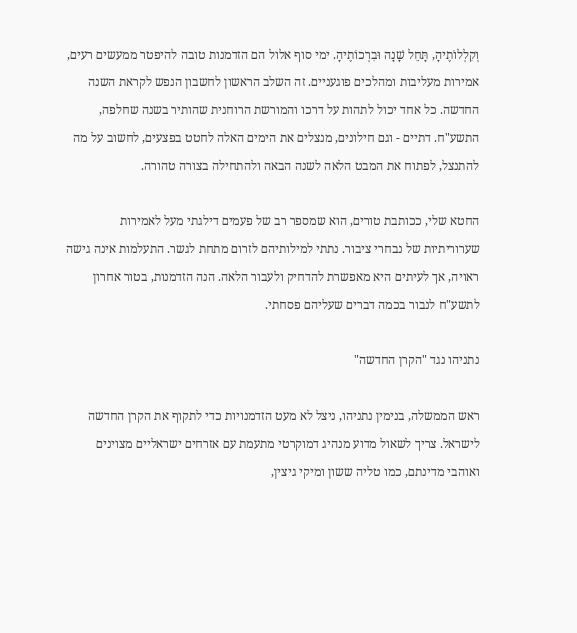וְקִלְלוֹתֶיהָ, תָּחֵל שָׁנָה וּבִרְכוֹתֶיהָ. ימי סוף אלול הם הזדמנות טובה להיפטר ממעשים רעים, אמירות מעליבות ומהלכים פוגעניים. זה השלב הראשון לחשבון הנפש לקראת השנה החדשה. כל אחד יכול לתהות על דרכו והמורשת הרוחנית שהותיר בשנה שחלפה, התשע"ח. דתיים - וגם חילונים, מנצלים את הימים האלה לחטט בפצעים, לחשוב על מה להתנצל, לפתוח את המבט הלאה לשנה הבאה ולהתחילה בצורה טהורה.

החטא שלי, ככותבת טורים, הוא שמספר רב של פעמים דילגתי מעל לאמירות שערוריתיות של נבחרי ציבור. נתתי למילותיהם לזרום מתחת לגשר. התעלמות אינה גישה ראויה, אך לעיתים היא מאפשרת להדחיק ולעבור הלאה. הנה הזדמנות, בטור אחרון לתשע"ח לנבור בכמה דברים שעליהם פסחתי.

נתניהו נגד "הקרן החדשה"

ראש הממשלה, בנימין נתניהו, ניצל לא מעט הזדמנויות כדי לתקוף את הקרן החדשה לישראל. צריך לשאול מדוע מנהיג דמוקרטי מתעמת עם אזרחים ישראליים מצוינים ואוהבי מדינתם, כמו טליה ששון ומיקי גיצין,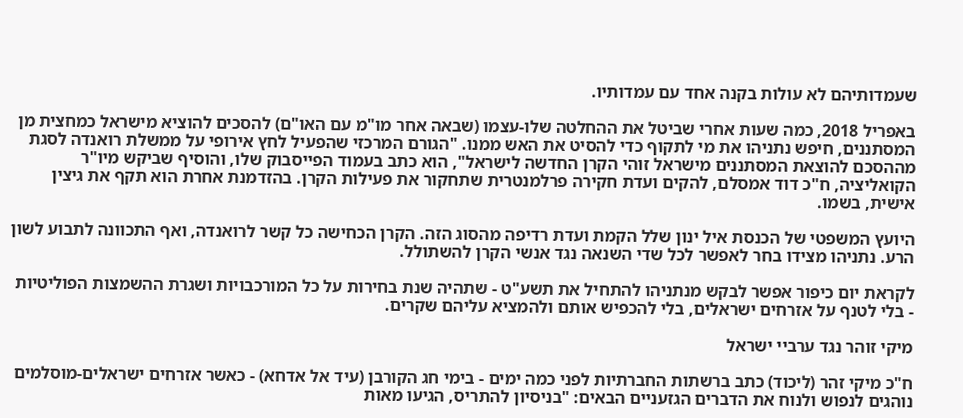שעמדותיהם לא עולות בקנה אחד עם עמדותיו.

באפריל 2018, כמה שעות אחרי שביטל את ההחלטה שלו-עצמו (שבאה אחר מו"מ עם האו"ם) להסכים להוציא מישראל כמחצית מן המסתננים, חיפש נתניהו את מי לתקוף כדי להסיט את האש ממנו. "הגורם המרכזי שהפעיל לחץ אירופי על ממשלת רואנדה לסגת מההסכם להוצאת המסתננים מישראל זוהי הקרן החדשה לישראל", הוא כתב בעמוד הפייסבוק שלו, והוסיף שביקש מיו"ר הקואליציה, ח"כ דוד אמסלם, להקים ועדת חקירה פרלמנטרית שתחקור את פעילות הקרן. בהזדמנת אחרת הוא תקף את גיצין אישית, בשמו.

היועץ המשפטי של הכנסת איל ינון שלל הקמת ועדת רדיפה מהסוג הזה. הקרן הכחישה כל קשר לרואנדה, ואף התכוונה לתבוע לשון הרע. נתניהו מצידו בחר לאפשר לכל שדי השנאה נגד אנשי הקרן להשתולל.

לקראת יום כיפור אפשר לבקש מנתניהו להתחיל את תשע"ט - שתהיה שנת בחירות על כל המורכבויות ושגרת ההשמצות הפוליטיות - בלי לטנף על אזרחים ישראלים, בלי להכפיש אותם ולהמציא עליהם שקרים.

מיקי זוהר נגד ערביי ישראל

ח"כ מיקי זהר (ליכוד) כתב ברשתות החברתיות לפני כמה ימים - בימי חג הקורבן (עיד אל אדחא) - כאשר אזרחים ישראלים-מוסלמים נוהגים לנפוש ולנוח את הדברים הגזעניים הבאים: "בניסיון להתריס, הגיעו מאות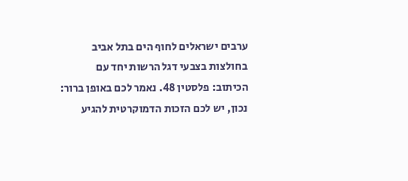ערבים ישראלים לחוף הים בתל אביב בחולצות בצבעי דגל הרשות יחד עם הכיתוב: פלסטין 48. נאמר לכם באופן ברור: נכון, יש לכם הזכות הדמוקרטית להגיע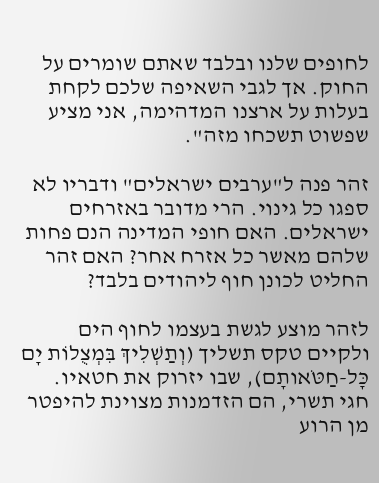לחופים שלנו ובלבד שאתם שומרים על החוק. אך לגבי השאיפה שלכם לקחת בעלות על ארצנו המדהימה, אני מציע שפשוט תשכחו מזה".

זהר פנה ל"ערבים ישראלים" ודבריו לא ספגו כל גינוי. הרי מדובר באזרחים ישראלים. האם חופי המדינה הנם פחות שלהם מאשר כל אזרח אחר? האם זהר החליט לכונן חוף ליהודים בלבד?

לזהר מוצע לגשת בעצמו לחוף הים ולקיים טקס תשליך (וְתַשְׁלִיךְ בִּמְצֻלוֹת יָם כָּל-חַטֹּאותָם), שבו יזרוק את חטאיו. חגי תשרי, הם הזדמנות מצוינת להיפטר מן הרוע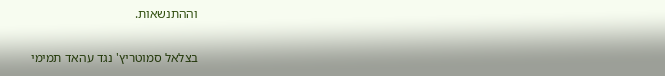וההתנשאות.

בצלאל סמוטריץ' נגד עהאד תמימי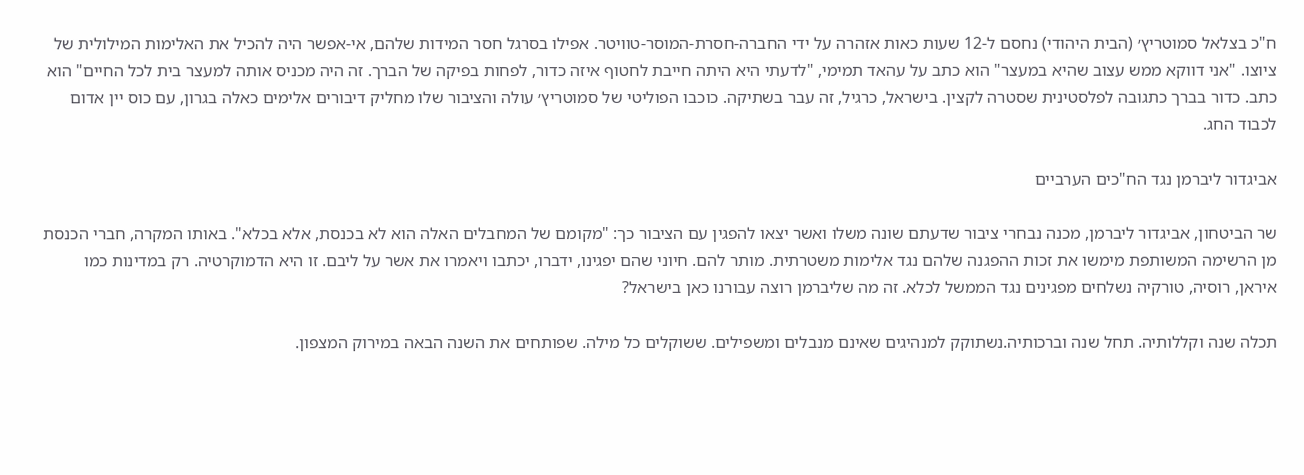ח"כ בצלאל סמוטריץ׳ (הבית היהודי) נחסם ל-12 שעות כאות אזהרה על ידי החברה-חסרת-המוסר-טוויטר. אפילו בסרגל חסר המידות שלהם, אי-אפשר היה להכיל את האלימות המילולית של ציוצו. "אני דווקא ממש עצוב שהיא במעצר" הוא כתב על עהאד תמימי, "לדעתי היא היתה חייבת לחטוף איזה כדור, לפחות בפיקה של הברך. זה היה מכניס אותה למעצר בית לכל החיים" הוא כתב. כדור בברך כתגובה לפלסטינית שסטרה לקצין. בישראל, כרגיל, זה עבר בשתיקה. כוכבו הפוליטי של סמוטריץ׳ עולה והציבור שלו מחליק דיבורים אלימים כאלה בגרון, עם כוס יין אדום לכבוד החג.

אביגדור ליברמן נגד הח"כים הערביים

שר הביטחון, אביגדור ליברמן, מכנה נבחרי ציבור שדעתם שונה משלו ואשר יצאו להפגין עם הציבור כך: "מקומם של המחבלים האלה הוא לא בכנסת, אלא בכלא". באותו המקרה, חברי הכנסת מן הרשימה המשותפת מימשו את זכות ההפגנה שלהם נגד אלימות משטרתית. מותר להם. חיוני שהם יפגינו, ידברו, יכתבו ויאמרו את אשר על ליבם. זו היא הדמוקרטיה. רק במדינות כמו איראן, רוסיה, טורקיה נשלחים מפגינים נגד הממשל לכלא. זה מה שליברמן רוצה עבורנו כאן בישראל?

תכלה שנה וקללותיה. תחל שנה וברכותיה.נשתוקק למנהיגים שאינם מנבלים ומשפילים. ששוקלים כל מילה. שפותחים את השנה הבאה במירוק המצפון.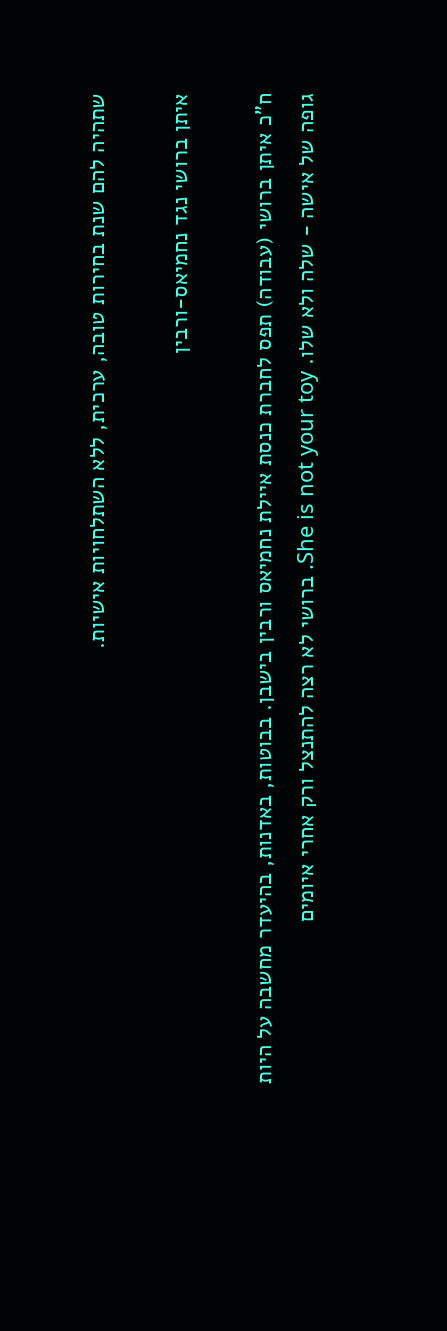שתהיה להם שנת בחירות טובה, ערכית, ללא השתלחויות אישיות.

איתן ברושי נגד נחמיאס-ורבין

ח"כ איתן ברושי (עבודה) תפס לחברת כנסת איילת נחמיאס ורבין בישבן. בבוטות, באדנות, בהיעדר מחשבה על היות גופה של אישה - שלה ולא שלו. She is not your toy. ברושי לא רצה להתנצל ורק אחרי איומים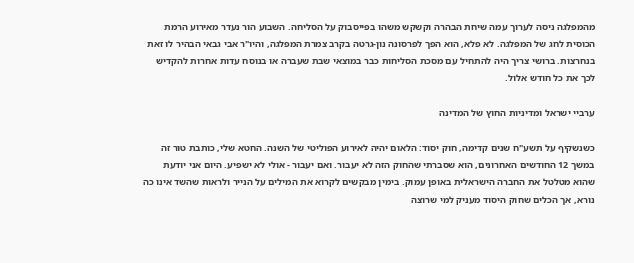מהמפלגה ניסה לערוך עמה שיחת הבהרה וקשקש משהו בפייסבוק על הסליחה. השבוע הור נעדר מאירוע הרמת הכוסית לחג של המפלגה. לא פלא, הוא הפך לפרסונה נון-גרטה בקרב צמרת המפלגה, והיו"ר אבי גבאי הבהיר לו זאת בנחרצות. ברושי צריך היה להתחיל עם מסכת הסליחות כבר במוצאי שבת שעברה או בנוסח עדות אחרות להקדיש לכך את כל חודש אלול.

ערביי ישראל ומדיניות החוץ של המדינה

כשנשקיף על תשע"ח שנים קדימה, חוק יסוד: הלאום יהיה לאירוע הפוליטי של השנה. החטא שלי, כותבת טור זה במשך 12 החודשים האחרונים, הוא שסברתי שהחוק הזה לא יעבור. ואם יעבור - אולי לא ישפיע. היום אני יודעת שהוא מטלטל את החברה הישראלית באופן עמוק. בימין מבקשים לקרוא את המילים על הנייר ולראות שהשד אינו כה נורא, אך הכלים שחוק היסוד מעניק למי שרוצה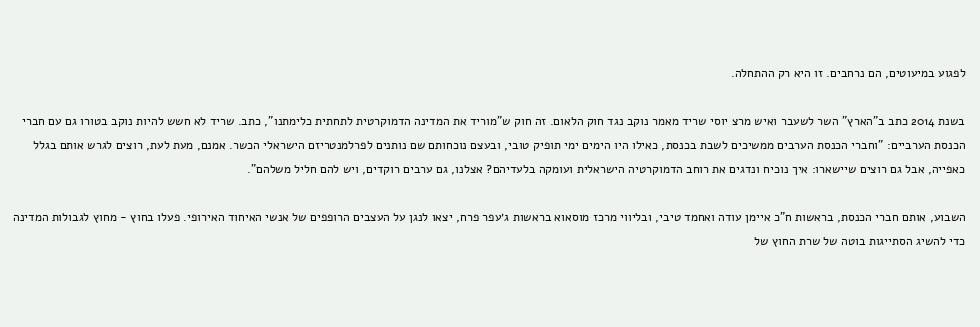לפגוע במיעוטים, הם נרחבים. זו היא רק ההתחלה.

בשנת 2014 כתב ב"הארץ" השר לשעבר ואיש מרצ יוסי שריד מאמר נוקב נגד חוק הלאום. זה חוק ש"מוריד את המדינה הדמוקרטית לתחתית כלימתנו", כתב. שריד לא חשש להיות נוקב בטורו גם עם חברי הכנסת הערביים: "וחברי הכנסת הערבים ממשיכים לשבת בכנסת, כאילו היו הימים ימי תופיק טובי, ובעצם נוכחותם שם נותנים לפרלמנטריזם הישראלי הכשר. אמנם, מעת לעת, רוצים לגרש אותם בגלל כאפייה, אבל גם רוצים שיישארו: איך נוכיח ונדגים את רוחב הדמוקרטיה הישראלית ועומקה בלעדיהם? אצלנו, גם ערבים רוקדים, ויש להם חליל משלהם".

השבוע, אותם חברי הכנסת, בראשות ח"כ איימן עודה ואחמד טיבי, ובליווי מרכז מוסאוא בראשות ג׳עפר פרח, יצאו לנגן על העצבים הרופפים של אנשי האיחוד האירופי. פעלו בחוץ - מחוץ לגבולות המדינה כדי להשיג הסתייגות בוטה של שרת החוץ של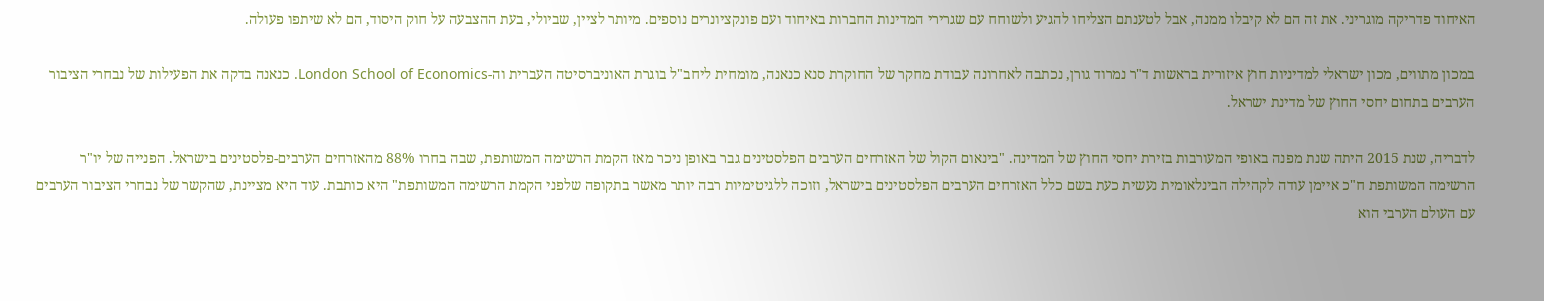האיחוד פדריקה מוגריני. את זה הם לא קיבלו ממנה, אבל לטענתם הצליחו להגיע ולשוחח עם שגרירי המדינות החברות באיחוד ועם פונקציונרים נוספים. מיותר לציין, שביולי, בעת ההצבעה על חוק היסוד, הם לא שיתפו פעולה.

במכון מתווים, מכון ישראלי למדיניות חוץ איזורית בראשות ד"ר נמרוד גורן, נכתבה לאחרונה עבודת מחקר של החוקרת סנא כנאנה, מומחית ליחב"ל בוגרת האוניברסיטה העברית וה-London School of Economics. כנאנה בדקה את הפעילות של נבחרי הציבור הערבים בתחום יחסי החוץ של מדינת ישראל.

לדבריה, שנת 2015 היתה שנת מפנה באופי המעורבות בזירת יחסי החוץ של המדינה. "בינאום הקול של האזרחים הערבים הפלסטינים גבר באופן ניכר מאז הקמת הרשימה המשותפת, שבה בחרו 88% מהאזרחים הערבים-פלסטינים בישראל. הפנייה של יו"ר הרשימה המשותפת ח"כ איימן עודה לקהילה הבינלאומית נעשית כעת בשם כלל האזרחים הערבים הפלסטינים בישראל, וזוכה ללגיטימיות רבה יותר מאשר בתקופה שלפני הקמת הרשימה המשותפת" היא כותבת. עוד היא מציינת, שהקשר של נבחרי הציבור הערבים עם העולם הערבי הוא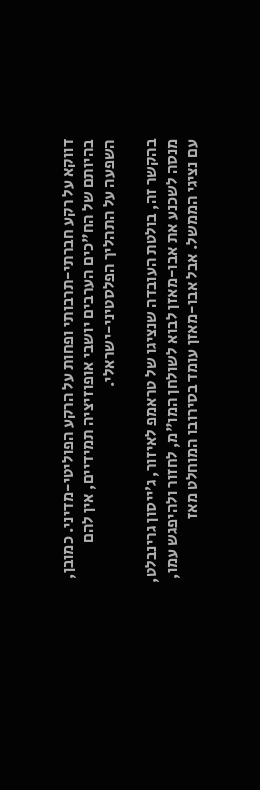דווקא על רקע חברתי-תרבותי ופחות על הרקע הפוליטי-מדיני. כמובן, בהיותם של הח"כים הערבים יושבי אופוזיציה תמידיים, אין להם השפעה על התהליך הפלסטיני-ישראלי.

בהקשר זה, בולטת העובדה שנציגו של טראמפ לאיזור, ג׳ייסון גרינבלט, מנסה לשכנע את אבו-מאזן לבוא לשולחן המו"מ, לחזור ולהיפגש עמו, עם נציגי הממשל. אבל אבו-מאזן עומד בסירובו המוחלט מאז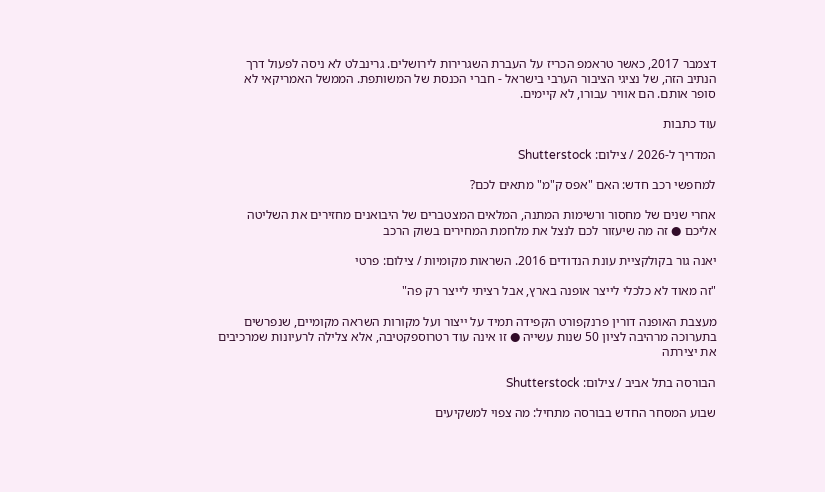דצמבר 2017, כאשר טראמפ הכריז על העברת השגרירות לירושלים. גרינבלט לא ניסה לפעול דרך הנתיב הזה, של נציגי הציבור הערבי בישראל - חברי הכנסת של המשותפת. הממשל האמריקאי לא סופר אותם. הם אוויר עבורו, לא קיימים.

עוד כתבות

המדריך ל-2026 / צילום: Shutterstock

למחפשי רכב חדש: האם "אפס ק"מ" מתאים לכם?

אחרי שנים של מחסור ורשימות המתנה, המלאים המצטברים של היבואנים מחזירים את השליטה אליכם ● זה מה שיעזור לכם לנצל את מלחמת המחירים בשוק הרכב

יאנה גור בקולקציית עונת הנדודים 2016. השראות מקומיות / צילום: פרטי

"זה מאוד לא כלכלי לייצר אופנה בארץ, אבל רציתי לייצר רק פה"

מעצבת האופנה דורין פרנקפורט הקפידה תמיד על ייצור ועל מקורות השראה מקומיים, שנפרשים בתערוכה מרהיבה לציון 50 שנות עשייה ● זו אינה עוד רטרוספקטיבה, אלא צלילה לרעיונות שמרכיבים את יצירתה

הבורסה בתל אביב / צילום: Shutterstock

שבוע המסחר החדש בבורסה מתחיל: מה צפוי למשקיעים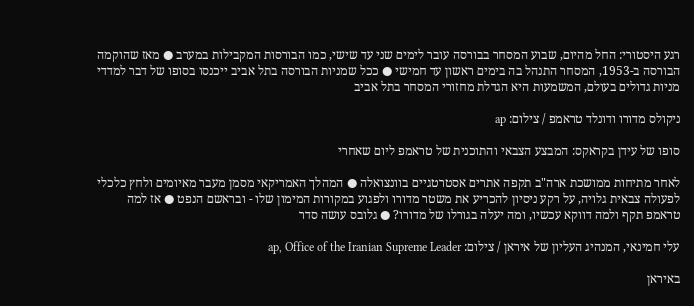רגע היסטורי: החל מהיום, שבוע המסחר בבורסה עובר לימים שני עד שישי, כמו הבורסות המקבילות במערב ● מאז שהוקמה הבורסה ב-1953, המסחר התנהל בה בימים ראשון עד חמישי ● ככל שמניות הבורסה בתל אביב ייכנסו בסופו של דבר למדדי מניות גדולים בעולם, המשמעות היא הגדלת מחזורי המסחר בתל אביב

ניקולס מדורו ודונלד טראמפ / צילום: ap

סופו של עידן בקראקס: המבצע הצבאי והתוכנית של טראמפ ליום שאחרי

לאחר מתיחות ממושכת ארה"ב תקפה אתרים אסטרטגיים בוונצואלה ● המהלך האמריקאי מסמן מעבר מאיומים ולחץ כלכלי לפעולה צבאית גלויה, על רקע ניסיון להכריע את משטר מדורו ולפגוע במקורות המימון שלו - ובראשם הנפט ● אז למה טראמפ תקף ולמה דווקא עכשיו, ומה יעלה בגורלו של מדורו? ● גלובס עושה סדר

עלי חמינאי, המנהיג העליון של איראן / צילום: ap, Office of the Iranian Supreme Leader

באיראן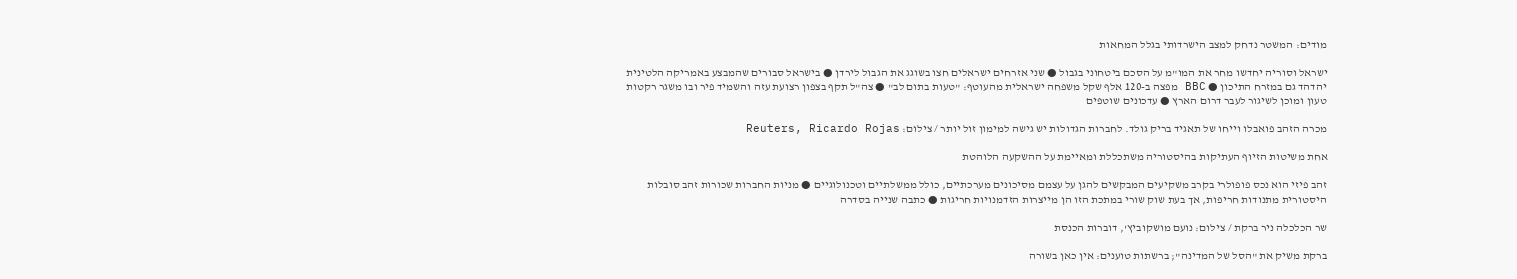מודים: המשטר נדחק למצב הישרדותי בגלל המחאות

ישראל וסוריה יחדשו מחר את המו"מ על הסכם ביטחוני בגבול ● שני אזרחים ישראלים חצו בשוגג את הגבול לירדן ● בישראל סבורים שהמבצע באמריקה הלטינית יהדהד גם במזרח התיכון ● BBC מפצה ב-120 אלף שקל משפחה ישראלית מהעוטף: "טעות בתום לב" ● צה"ל תקף בצפון רצועת עזה והשמיד פיר ובו משגר רקטות טעון ומוכן לשיגור לעבר דרום הארץ ● עדכונים שוטפים

מכרה הזהב פואבלו וייחו של תאגיד בריק גולד. לחברות הגדולות יש גישה למימון זול יותר / צילום: Reuters, Ricardo Rojas

אחת משיטות הזיוף העתיקות בהיסטוריה משתכללת ומאיימת על ההשקעה הלוהטת

זהב פיזי הוא נכס פופולרי בקרב משקיעים המבקשים להגן על עצמם מסיכונים מערכתיים, כולל ממשלתיים וטכנולוגיים ● מניות החברות שכורות זהב סובלות היסטורית מתנודות חריפות, אך בעת שוק שורי במתכת הזו הן מייצרות הזדמנויות חריגות ● כתבה שנייה בסדרה

שר הכלכלה ניר ברקת / צילום: נועם מושקוביץ', דוברות הכנסת

ברקת משיק את "הסל של המדינה"; ברשתות טוענים: אין כאן בשורה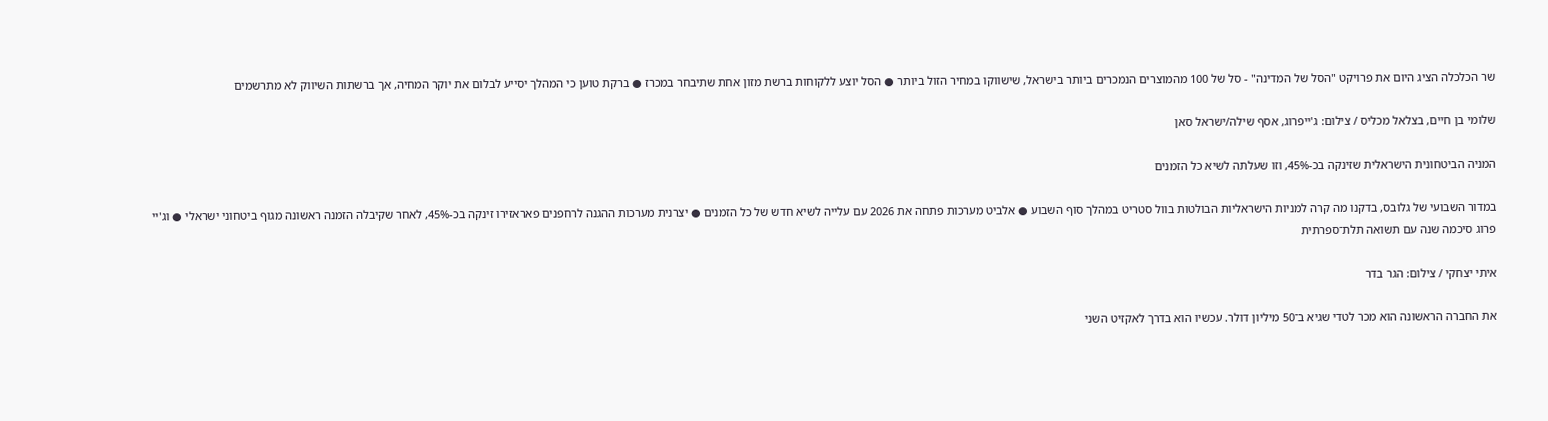שר הכלכלה הציג היום את פרויקט "הסל של המדינה" - סל של 100 מהמוצרים הנמכרים ביותר בישראל, שישווקו במחיר הזול ביותר ● הסל יוצע ללקוחות ברשת מזון אחת שתיבחר במכרז ● ברקת טוען כי המהלך יסייע לבלום את יוקר המחיה, אך ברשתות השיווק לא מתרשמים

שלומי בן חיים, בצלאל מכליס / צילום: ג'ייפרוג, אסף שילה/ישראל סאן

המניה הביטחונית הישראלית שזינקה בכ-45%, וזו שעלתה לשיא כל הזמנים

במדור השבועי של גלובס, בדקנו מה קרה למניות הישראליות הבולטות בוול סטריט במהלך סוף השבוע ● אלביט מערכות פתחה את 2026 עם עלייה לשיא חדש של כל הזמנים ● יצרנית מערכות ההגנה לרחפנים פאראזירו זינקה בכ-45%, לאחר שקיבלה הזמנה ראשונה מגוף ביטחוני ישראלי ● וג'יי פרוג סיכמה שנה עם תשואה תלת־ספרתית

איתי יצחקי / צילום: הגר בדר

את החברה הראשונה הוא מכר לטדי שגיא ב־50 מיליון דולר. עכשיו הוא בדרך לאקזיט השני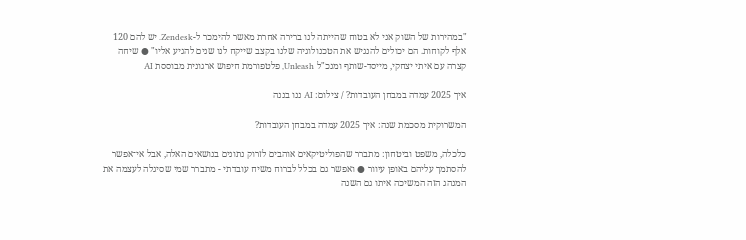"במהירות של השוק אני לא בטוח שהייתה לנו ברירה אחרת מאשר להימכר ל-Zendesk. יש להם 120 אלף לקוחות. הם יכולים להנגיש את הטכנולוגיה שלנו בקצב שייקח לנו שנים להגיע אליו" ● שיחה קצרה עם איתי יצחקי, מייסד-שותף ומנכ"ל Unleash, פלטפורמת חיפוש ארגונית מבוססת AI

איך 2025 עמדה במבחן העובדות? / צילום: AI ננו בננה

המשרוקית מסכמת שנה: איך 2025 עמדה במבחן העובדות?

כלכלה, משפט וביטחון: מתברר שהפוליטיקאים אוהבים לזרוק נתונים בנושאים האלה, אבל אי־אפשר להסתמך עליהם באופן עיוור ● ואפשר גם בכלל לברוח משיח עובדתי - מתברר שמי שסיגלה לעצמה את המנהג הזה המשיכה איתו גם השנה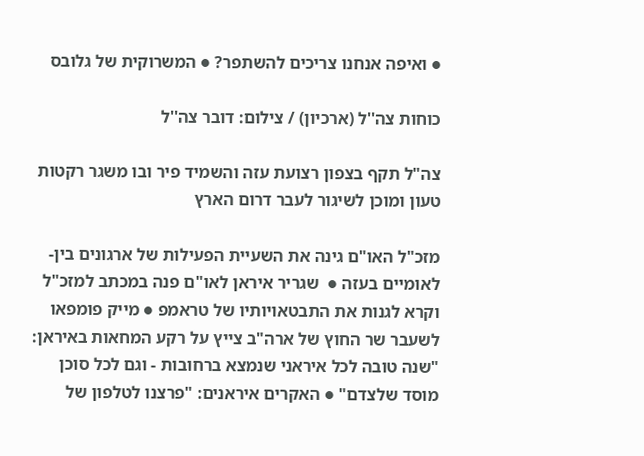● ואיפה אנחנו צריכים להשתפר? ● המשרוקית של גלובס

כוחות צה''ל (ארכיון) / צילום: דובר צה''ל

צה"ל תקף בצפון רצועת עזה והשמיד פיר ובו משגר רקטות טעון ומוכן לשיגור לעבר דרום הארץ

מזכ"ל האו"ם גינה את השעיית הפעילות של ארגונים בין-לאומיים בעזה ●  שגריר איראן לאו"ם פנה במכתב למזכ"ל וקרא לגנות את התבטאויותיו של טראמפ ● מייק פומפאו לשעבר שר החוץ של ארה"ב צייץ על רקע המחאות באיראן: "שנה טובה לכל איראני שנמצא ברחובות - וגם לכל סוכן מוסד שלצדם" ● האקרים איראנים: "פרצנו לטלפון של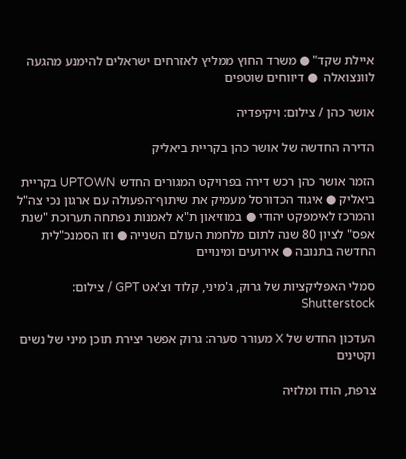איילת שקד" ● משרד החוץ ממליץ לאזרחים ישראלים להימנע מהגעה לוונצואלה  ● דיווחים שוטפים

אושר כהן / צילום: ויקיפדיה

הדירה החדשה של אושר כהן בקריית ביאליק

הזמר אושר כהן רכש דירה בפרויקט המגורים החדש UPTOWN בקריית ביאליק ● איגוד הכדורסל מעמיק את שיתוף־הפעולה עם ארגון נכי צה"ל והמרכז לאימפקט יהודי ● במוזיאון ת"א לאמנות נפתחה תערוכת "שנת אפס" לציון 80 שנה לתום מלחמת העולם השנייה ● וזו הסמנכ"לית החדשה בתנובה ● אירועים ומינויים

סמלי האפליקציות של גרוק, ג'מיני, קלוד וצ'אט GPT / צילום: Shutterstock

העדכון החדש של X מעורר סערה: גרוק אפשר יצירת תוכן מיני של נשים וקטינים

צרפת, הודו ומלזיה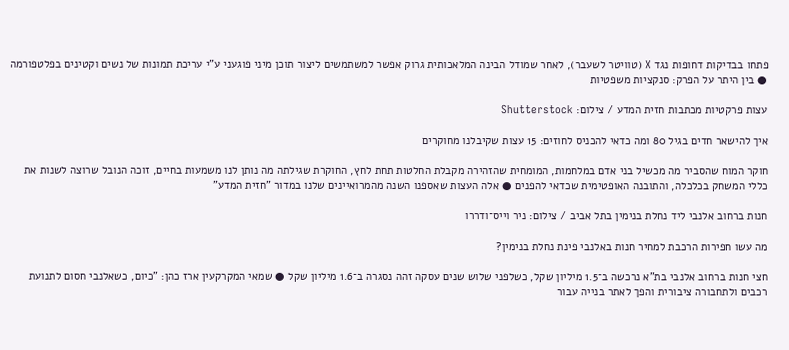פתחו בבדיקות דחופות נגד X (טוויטר לשעבר), לאחר שמודל הבינה המלאכותית גרוק אפשר למשתמשים ליצור תוכן מיני פוגעני ע"י עריכת תמונות של נשים וקטינים בפלטפורמה ● בין היתר על הפרק: סנקציות משפטיות

עצות פרקטיות מכתבות חזית המדע / צילום: Shutterstock

איך להישאר חדים בגיל 80 ומה כדאי להכניס לחוזים: 15 עצות שקיבלנו מחוקרים

חוקר המוח שהסביר מה מכשיל בני אדם במלחמות, המומחית שהזהירה מקבלת החלטות תחת לחץ, החוקרת שגילתה מה נותן לנו משמעות בחיים, זוכה הנובל שרוצה לשנות את כללי המשחק בכלכלה, והתובנה האופטימית שכדאי להפנים ● אלה העצות שאספנו השנה מהמרואיינים שלנו במדור "חזית המדע"

חנות ברחוב אלנבי ליד נחלת בנימין בתל אביב / צילום: ניר וייס־ודררו

מה עשו חפירות הרכבת למחיר חנות באלנבי פינת נחלת בנימין?

חצי חנות ברחוב אלנבי בת"א נרכשה ב־1.5 מיליון שקל, כשלפני שלוש שנים עסקה זהה נסגרה ב־1.6 מיליון שקל ● שמאי המקרקעין ארז כהן: "כיום, כשאלנבי חסום לתנועת רכבים ולתחבורה ציבורית והפך לאתר בנייה עבור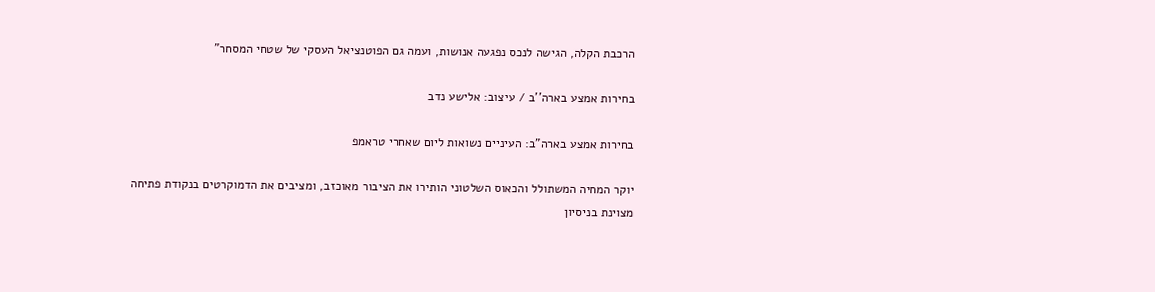הרכבת הקלה, הגישה לנכס נפגעה אנושות, ועמה גם הפוטנציאל העסקי של שטחי המסחר"

בחירות אמצע בארה''ב / עיצוב: אלישע נדב

בחירות אמצע בארה"ב: העיניים נשואות ליום שאחרי טראמפ

יוקר המחיה המשתולל והכאוס השלטוני הותירו את הציבור מאוכזב, ומציבים את הדמוקרטים בנקודת פתיחה מצוינת בניסיון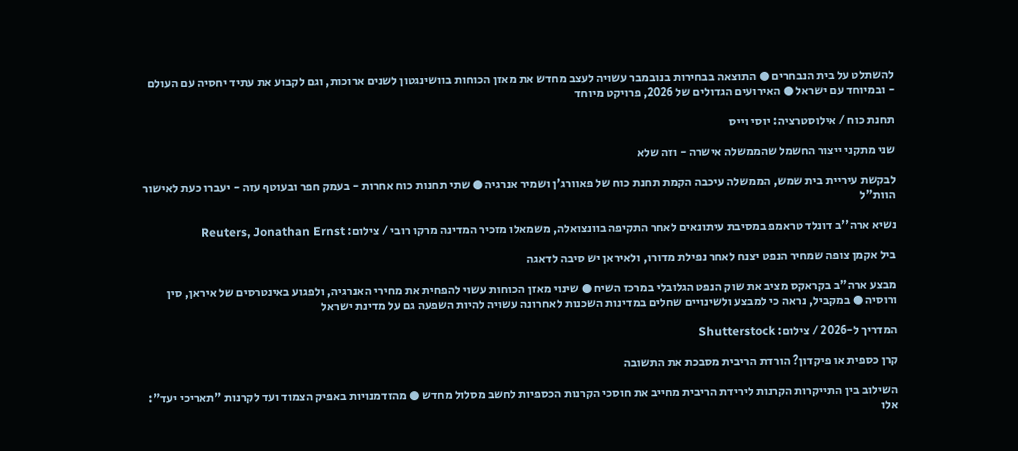להשתלט על בית הנבחרים ● התוצאה בבחירות בנובמבר עשויה לעצב מחדש את מאזן הכוחות בוושינגטון לשנים ארוכות, וגם לקבוע את עתיד יחסיה עם העולם - ובמיוחד עם ישראל ● האירועים הגדולים של 2026, פרויקט מיוחד

תחנת כוח / אילוסטרציה: יוסי וייס

שני מתקני ייצור החשמל שהממשלה אישרה - וזה שלא

לבקשת עיריית בית שמש, הממשלה עיכבה הקמת תחנת כוח של פאוורג'ן ושמיר אנרגיה ● שתי תחנות כוח אחרות - בעמק חפר ובעוטף עזה - יעברו כעת לאישור הוות"ל

נשיא ארה''ב דונלד טראמפ במסיבת עיתונאים לאחר התקיפה בוונצואלה, משמאלו מזכיר המדינה מרקו רובי / צילום: Reuters, Jonathan Ernst

ביל אקמן צופה שמחיר הנפט יצנח לאחר נפילת מדורו, ולאיראן יש סיבה לדאגה

מבצע ארה"ב בקראקס מציב את שוק הנפט הגלובלי במרכז השיח ● שינוי מאזן הכוחות עשוי להפחית את מחירי האנרגיה, ולפגוע באינטרסים של איראן, סין ורוסיה ● במקביל, נראה כי למבצע ולשינויים שחלים במדינות השכנות לאחרונה עשויה להיות השפעה גם על מדינת ישראל

המדריך ל-2026 / צילום: Shutterstock

קרן כספית או פיקדון? הורדת הריבית מסבכת את התשובה

השילוב בין התייקרות הקרנות לירידת הריבית מחייב את חוסכי הקרנות הכספיות לחשב מסלול מחדש ● מהזדמנויות באפיק הצמוד ועד לקרנות "תאריכי יעד": אלו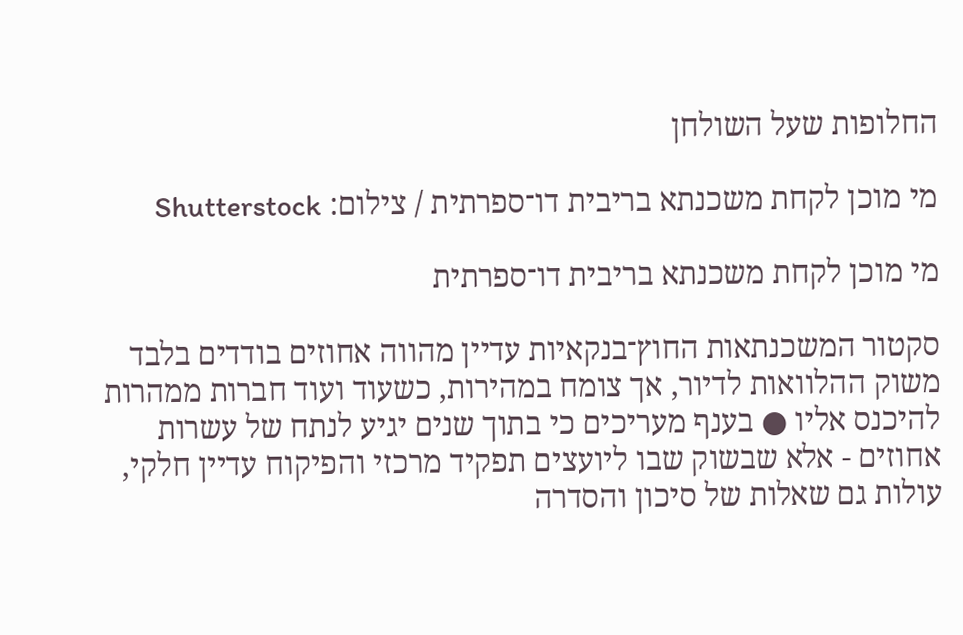החלופות שעל השולחן

מי מוכן לקחת משכנתא בריבית דו־ספרתית / צילום: Shutterstock

מי מוכן לקחת משכנתא בריבית דו־ספרתית

סקטור המשכנתאות החוץ־בנקאיות עדיין מהווה אחוזים בודדים בלבד משוק ההלוואות לדיור, אך צומח במהירות, כשעוד ועוד חברות ממהרות להיכנס אליו ● בענף מעריכים כי בתוך שנים יגיע לנתח של עשרות אחוזים - אלא שבשוק שבו ליועצים תפקיד מרכזי והפיקוח עדיין חלקי, עולות גם שאלות של סיכון והסדרה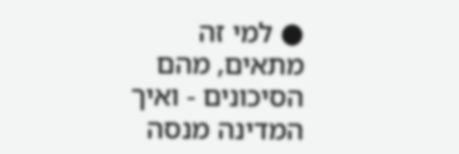● למי זה מתאים, מהם הסיכונים - ואיך המדינה מנסה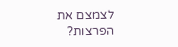לצמצם את הפרצות?